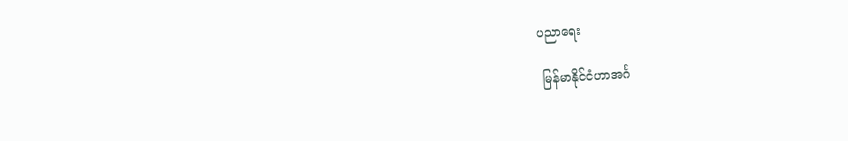ပညာရေး

 မြန်မာနိုင်ငံဟာအင်္ဂ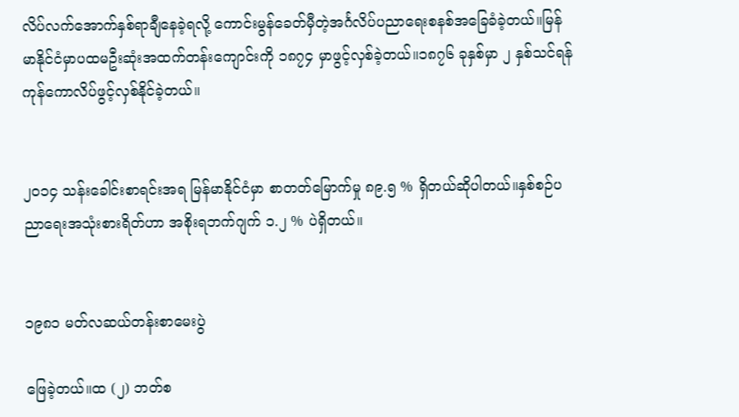လိပ်လက်အောက်နှစ်ရာချီနေခဲ့ရလို့ ကောင်းမွန်ခေတ်မှီတဲ့အင်္ဂလိပ်ပညာရေးစနစ်အခြေခံခဲ့တယ်။မြန်မာနိုင်ငံမှာပထမဦးဆုံးအထက်တန်းကျောင်းကို ၁၈၇၄ မှာဖွင့်လှစ်ခဲ့တယ်။၁၈၇၆ ခုနှစ်မှာ ၂ နှစ်သင်ရန်ကုန်ကောလိပ်ဖွင့်လှစ်နိုင်ခဲ့တယ်။


၂၀၁၄ သန်းခေါင်းစာရင်းအရ မြန်မာနိုင်ငံမှာ စာတတ်မြောက်မှု ၈၉.၅ % ရှိတယ်ဆိုပါတယ်။နှစ်စဉ်ပညာရေးအသုံးစားရိတ်ဟာ အစိုးရဘက်ဂျက် ၁.၂ % ပဲရှိတယ်။


၁၉၈၁ မတ်လဆယ်တန်းစာမေးပွဲ

ဖြေခဲ့တယ်။ထ (၂) ဘတ်စ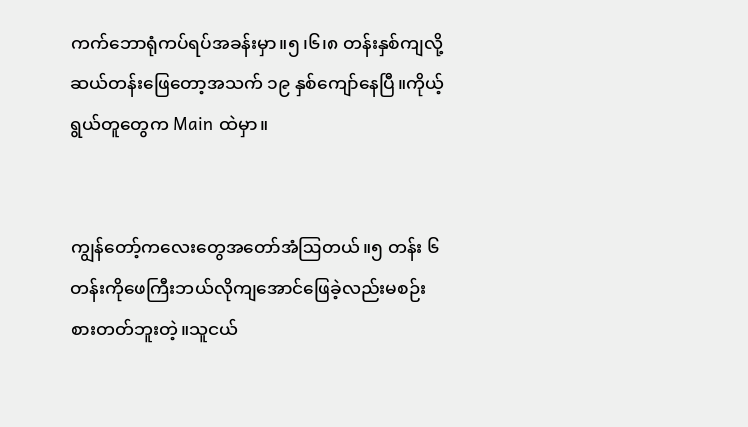ကက်ဘောရုံကပ်ရပ်အခန်းမှာ။၅၊၆၊၈ တန်းနှစ်ကျလို့ဆယ်တန်းဖြေတော့အသက် ၁၉ နှစ်ကျော်နေပြီ။ကိုယ့်ရွယ်တူတွေက Main ထဲမှာ။


ကျွန်တော့်ကလေးတွေအတော်အံဩတယ်။၅ တန်း ၆ တန်းကိုဖေကြီးဘယ်လိုကျအောင်ဖြေခဲ့လည်းမစဉ်းစားတတ်ဘူးတဲ့။သူငယ်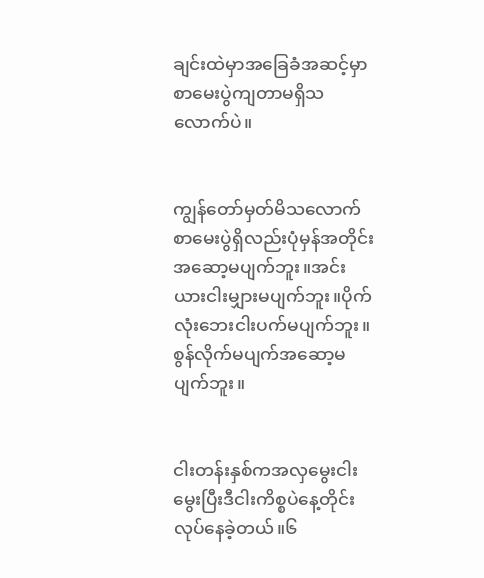ချင်းထဲမှာအခြေခံအဆင့်မှာစာမေးပွဲကျတာမရှိသလောက်ပဲ။


ကျွန်တော်မှတ်မိသလောက်စာမေးပွဲရှိလည်းပုံမှန်အတိုင်းအဆော့မပျက်ဘူး။အင်းယားငါးမျှားမပျက်ဘူး။ပိုက်လုံးဘေးငါးပက်မပျက်ဘူး။စွန်လိုက်မပျက်အဆော့မပျက်ဘူး။


ငါးတန်းနှစ်ကအလှမွေးငါးမွေးပြီးဒီငါးကိစ္စပဲနေ့တိုင်းလုပ်နေခဲ့တယ်။၆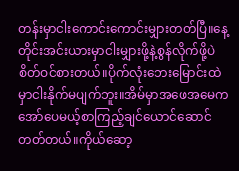တန်းမှာငါးကောင်းကောင်းမျှားတတ်ပြီ။နေ့တိုင်းအင်းယားမှာငါးမျှားဖို့နဲ့စွန်လိုက်ဖို့ပဲစိတ်ဝင်စားတယ်။ပိုက်လုံးဘေးမြောင်းထဲမှာငါးနိုက်မပျက်ဘူး။အိမ်မှာအဖေအမေကအော်ပေမယ့်စာကြည့်ချင်ယောင်‌ဆောင်တတ်တယ်။ကိုယ်ဆော့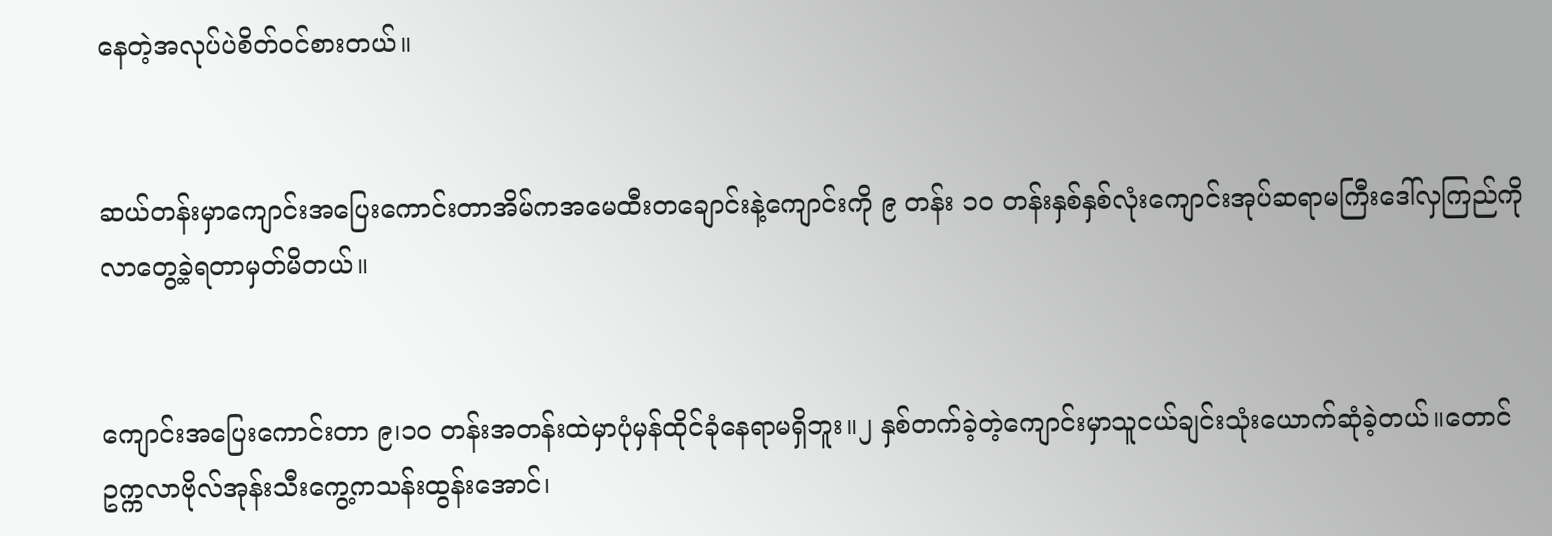နေတဲ့အလုပ်ပဲစိတ်ဝင်စားတယ်။


ဆယ်တန်းမှာကျောင်းအပြေးကောင်းတာအိမ်ကအမေထီးတချောင်းနဲ့ကျောင်းကို ၉ တန်း ၁၀ တန်းနှစ်နှစ်လုံးကျောင်းအုပ်ဆရာမကြီးဒေါ်လှကြည်ကိုလာတွေ့ခဲ့ရတာမှတ်မိတယ်။


ကျောင်းအပြေးကောင်းတာ ၉၊၁၀ တန်းအတန်းထဲမှာပုံမှန်ထိုင်ခုံနေရာမရှိဘူး။၂ နှစ်တက်ခဲ့တဲ့ကျောင်းမှာသူငယ်ချင်းသုံးယောက်ဆုံခဲ့တယ်။တောင်ဥက္ကလာဗိုလ်အုန်းသီးကွေ့ကသန်းထွန်းအောင်၊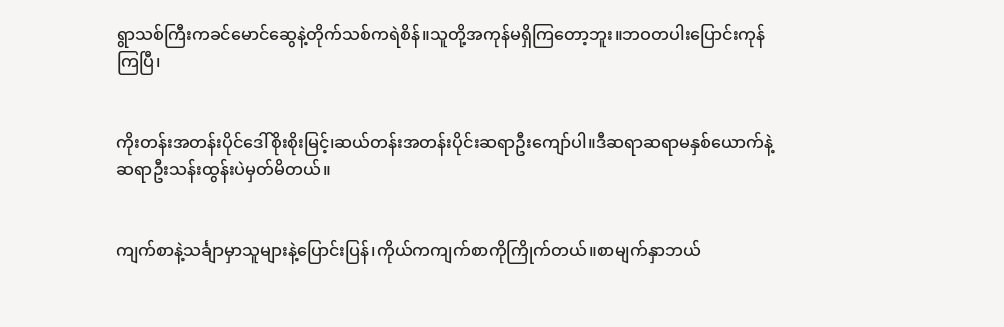ရွာသစ်ကြီးကခင်မောင်ဆွေနဲ့တိုက်သစ်ကရဲစိန်။သူတို့အကုန်မရှိကြတော့ဘူး။ဘဝတပါးပြောင်းကုန်ကြပြီ၊


ကိုးတန်းအတန်းပိုင်ဒေါ်စိုးစိုးမြင့်၊ဆယ်တန်းအတန်းပိုင်းဆရာဦးကျော်ပါ။ဒီဆရာဆရာမနှစ်ယောက်နဲ့ဆရာဦးသန်းထွန်းပဲမှတ်မိတယ်။


ကျက်စာနဲ့သင်္ချာမှာသူများနဲ့ပြောင်းပြန်၊ကိုယ်ကကျက်စာကိုကြိုက်တယ်။စာမျက်နှာဘယ်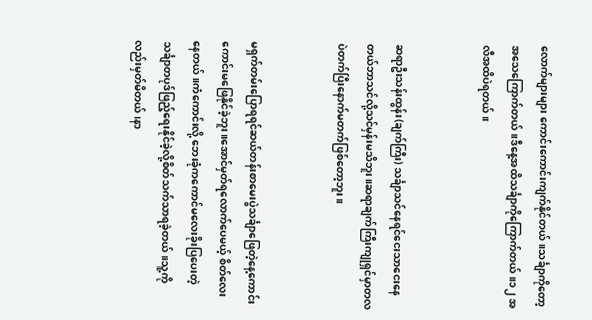လောက်များများ ကောင်းကောင်းကျက်နိုင်တယ်။သင်္ချာကိုတော့အသေကြောက်တယ်။ဒီနေ့အထိသင်္ချာကိုကြောက်တယ်။၁၂ အလီအထိပဲရတယ်။


ဆရာဦးသန်းထွန်း(ချက်ကြီး) သင်္ချာသင်နေရင်ငေးသာငေးနေတယ်ဘာသင်လို့သင်မှန်းမသိဘူး။ဆရာချက်ကြီးကျုရှင်မှာတလပဲတက်ပြီးနောက်မတက်ဖြစ်တော့ဘူး။


မရှက်တမ်းပြောရရင်ဆယ်တန်းစာမေးပွဲသင်္ချာဖြေတဲ့နေ့ကောင်းကောင်းမဖြေနိုင်ခဲ့ဘူး။အောင်မှတ်ရလောက်ပေမယ့် စိတ်လေးနေတယ်။ကံကောင်းလို့ ဘေးခုံကကောင်မလေးခိုးပြပေးတဲ့သင်္ချာတပုဒ်ဖြည့်ရေးနိုင်ခဲ့လို့စိတ်သက်သာရခဲ့တယ်။သူ့ကိုလည်းမှတ်မိတယ်၊နာ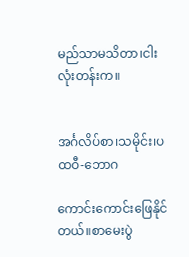မည်သာမသိတာ၊ငါးလုံးတန်းက။


အင်္ဂလိပ်စာ၊သမိုင်း၊ပထဝီ-ဘောဂ

ကောင်းကောင်းဖြေနိုင်တယ်။စာမေးပွဲ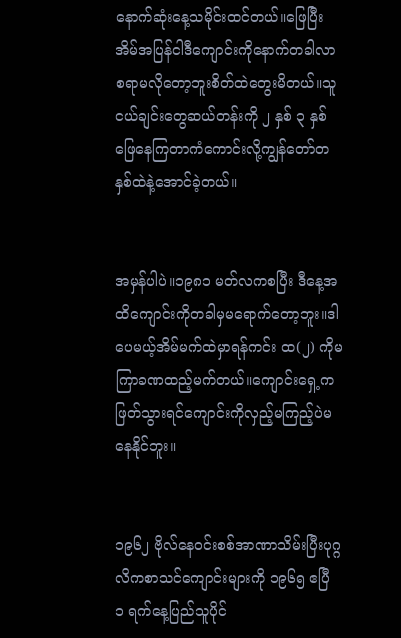နောက်ဆုံးနေ့သမိုင်းထင်တယ်။ဖြေပြီးအိမ်အပြန်ငါဒီကျောင်းကိုနောက်တခါလာစရာမလိုတော့ဘူးစိတ်ထဲတွေးမိတယ်။သူငယ်ချင်းတွေဆယ်တန်းကို ၂ နှစ် ၃ နှစ်ဖြေနေကြတာကံကောင်းလို့ကျွန်တော်တနှစ်ထဲနဲ့အောင်ခဲ့တယ်။


အမှန်ပါပဲ။၁၉၈၁ မတ်လကစပြီး ဒီနေ့အထိကျောင်းကိုတခါမှမရောက်တော့ဘူး။ဒါပေမယ့်အိမ်မက်ထဲမှာရန်ကင်း ထ(၂) ကိုမကြာခဏထည့်မက်တယ်။ကျောင်းရှေ့ကဖြတ်သွားရင်ကျောင်းကိုလှည့်မကြည့်ပဲမနေနိုင်ဘူး။


၁၉၆၂ ဗိုလ်နေဝင်းစစ်အာဏာသိမ်းပြီးပုဂ္ဂလိကစာသင်ကျောင်းများကို ၁၉၆၅ ဧပြီ ၁ ရက်နေ့ပြည်သူပိုင်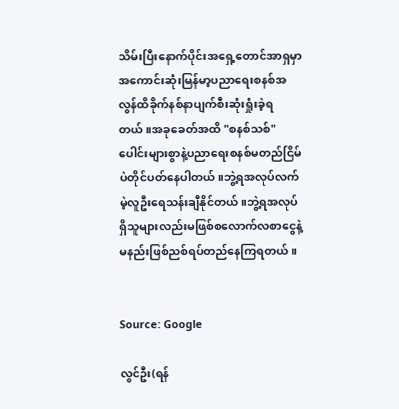သိမ်းပြီးနောက်ပိုင်းအရှေ့တောင်အာရှမှာအကောင်းဆုံးမြန်မာ့ပညာရေးစနစ်အလွန်ထိခိုက်နစ်နာပျက်စီးဆုံးရှုံးခဲ့ရတယ်။အခုခေတ်အထိ "စနစ်သစ်‌" ပေါင်းများစွာနဲ့ပညာရေးစနစ်မတည်ငြိမ်ပဲတိုင်ပတ်‌နေပါတယ်။ဘွဲ့ရအလုပ်လက်မဲ့လူဦးရေသန်းချီနိုင်တယ်။ဘွဲ့ရအလုပ်ရှိသူများလည်းမဖြစ်စလောက်လစာငွေနဲ့မနည်းဖြစ်ညစ်ရပ်တည်နေကြရတယ်။


Source: Google

လွင်ဦး(ရန်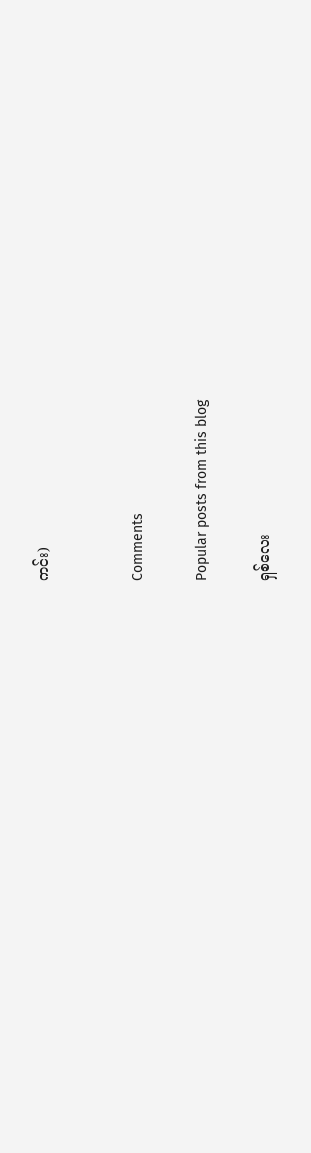ကင်း)


Comments

Popular posts from this blog

ရှစ်လေး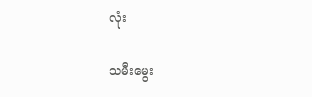လုံး

သမီးမွေး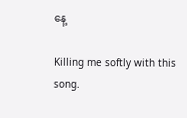နေ့

Killing me softly with this song.